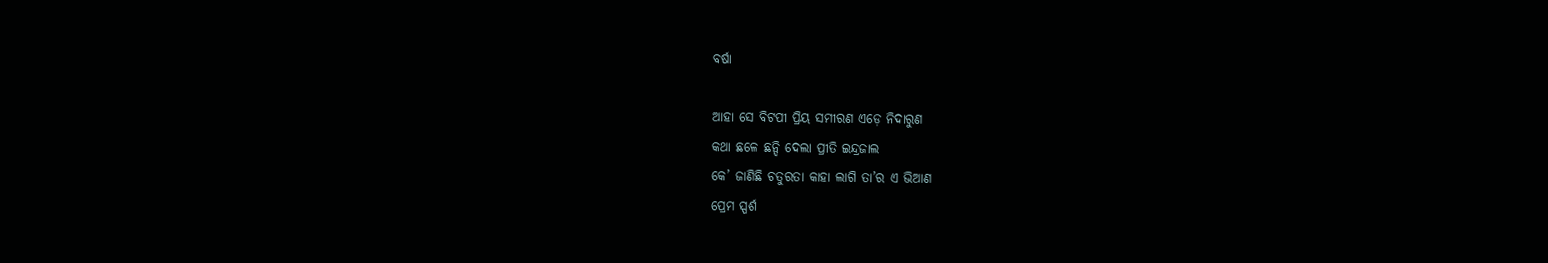ବର୍ଷା

ଆହା ସେ ବିଟପୀ ପ୍ରିୟ ସମୀରଣ ଏଡ଼େ ନିଦାରୁଣ
କଥା ଛଳେ ଛନ୍ଦି ଦେଲା ପ୍ରୀତି ଇନ୍ଦ୍ରଜାଲ
କେ’ ଜାଣିଛି ଚତୁରତା କାହା ଲାଗି ତା’ର ଏ ଭିଆଣ
ପ୍ରେମ ସ୍ପର୍ଶ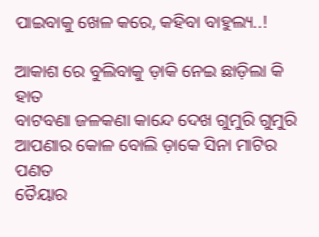ପାଇବାକୁ ଖେଳ କରେ, କହିବା ବାହୁଲ୍ୟ..!

ଆକାଶ ରେ ବୁଲିବାକୁ ଡ଼ାକି ନେଇ ଛାଡ଼ିଲା କି ହାତ
ବାଟବଣା ଜଳକଣା କାନ୍ଦେ ଦେଖ ଗୁମୁରି ଗୁମୁରି
ଆପଣାର କୋଳ ବୋଲି ଡ଼ାକେ ସିନା ମାଟିର ପଣତ
ତୈୟାର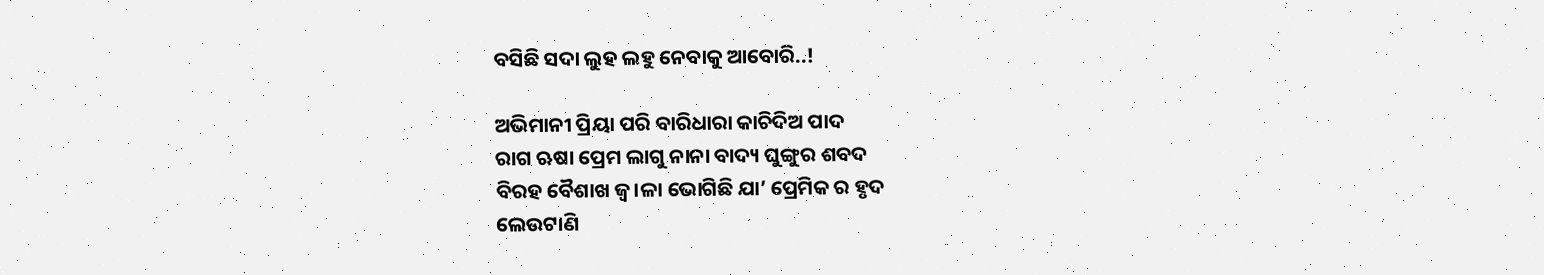ବସିଛି ସଦା ଲୁହ ଲହୁ ନେବାକୁ ଆବୋରି..!

ଅଭିମାନୀ ପ୍ରିୟା ପରି ବାରିଧାରା କାଚିଦିଅ ପାଦ
ରାଗ ଋଷା ପ୍ରେମ ଲାଗୁ ନାନା ବାଦ୍ୟ ଘୁଙ୍ଗୁର ଶବଦ
ବିରହ ବୈଶାଖ ଜ୍ୱ।ଳା ଭୋଗିଛି ଯା’ ପ୍ରେମିକ ର ହୃଦ
ଲେଉଟାଣି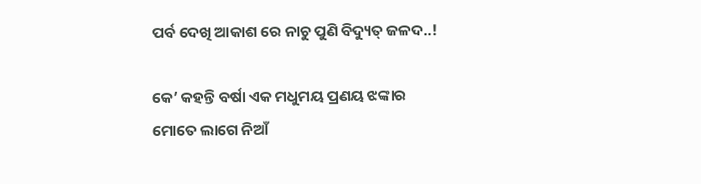ପର୍ବ ଦେଖି ଆକାଶ ରେ ନାଚୁ ପୁଣି ବିଦ୍ୟୁତ୍ ଜଳଦ..!

କେ’ କହନ୍ତି ବର୍ଷା ଏକ ମଧୁମୟ ପ୍ରଣୟ ଝଙ୍କାର
ମୋତେ ଲାଗେ ନିଆଁ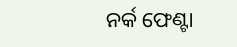ନର୍କ ଫେଣ୍ଟା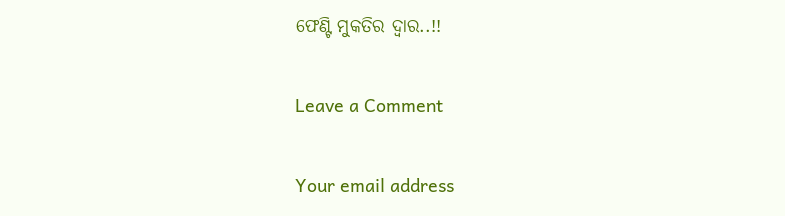ଫେଣ୍ଟି ମୁକତିର ଦ୍ଵାର..!!

Leave a Comment

Your email address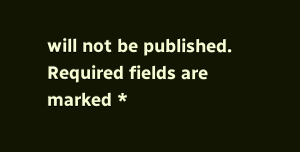will not be published. Required fields are marked *